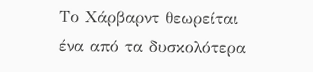Το Χάρβαρντ θεωρείται ένα από τα δυσκολότερα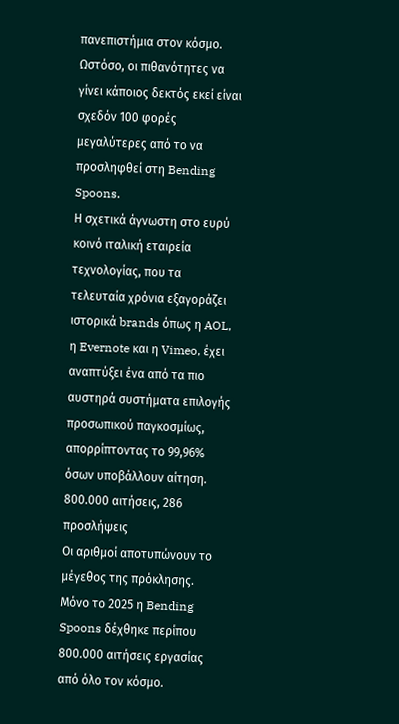πανεπιστήμια στον κόσμο. Ωστόσο, οι πιθανότητες να γίνει κάποιος δεκτός εκεί είναι σχεδόν 100 φορές μεγαλύτερες από το να προσληφθεί στη Bending Spoons.
Η σχετικά άγνωστη στο ευρύ κοινό ιταλική εταιρεία τεχνολογίας, που τα τελευταία χρόνια εξαγοράζει ιστορικά brands όπως η AOL, η Evernote και η Vimeo, έχει αναπτύξει ένα από τα πιο αυστηρά συστήματα επιλογής προσωπικού παγκοσμίως, απορρίπτοντας το 99,96% όσων υποβάλλουν αίτηση.
800.000 αιτήσεις, 286 προσλήψεις
Οι αριθμοί αποτυπώνουν το μέγεθος της πρόκλησης. Μόνο το 2025 η Bending Spoons δέχθηκε περίπου 800.000 αιτήσεις εργασίας από όλο τον κόσμο.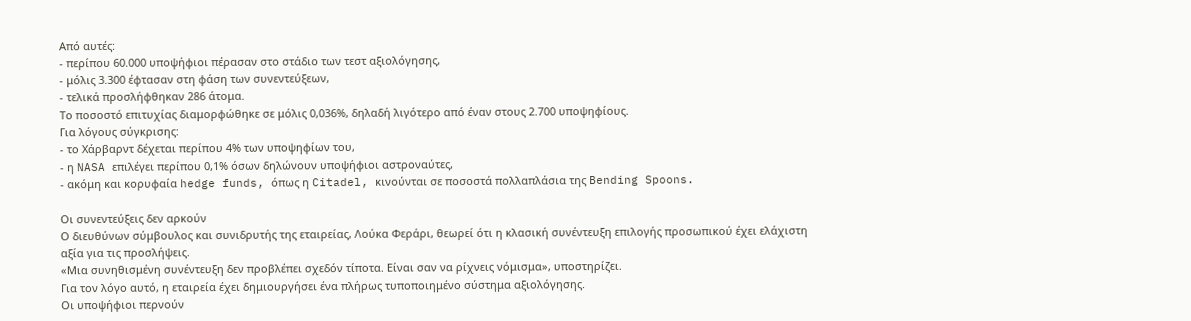Από αυτές:
- περίπου 60.000 υποψήφιοι πέρασαν στο στάδιο των τεστ αξιολόγησης,
- μόλις 3.300 έφτασαν στη φάση των συνεντεύξεων,
- τελικά προσλήφθηκαν 286 άτομα.
Το ποσοστό επιτυχίας διαμορφώθηκε σε μόλις 0,036%, δηλαδή λιγότερο από έναν στους 2.700 υποψηφίους.
Για λόγους σύγκρισης:
- το Χάρβαρντ δέχεται περίπου 4% των υποψηφίων του,
- η NASA επιλέγει περίπου 0,1% όσων δηλώνουν υποψήφιοι αστροναύτες,
- ακόμη και κορυφαία hedge funds, όπως η Citadel, κινούνται σε ποσοστά πολλαπλάσια της Bending Spoons.

Οι συνεντεύξεις δεν αρκούν
Ο διευθύνων σύμβουλος και συνιδρυτής της εταιρείας, Λούκα Φεράρι, θεωρεί ότι η κλασική συνέντευξη επιλογής προσωπικού έχει ελάχιστη αξία για τις προσλήψεις.
«Μια συνηθισμένη συνέντευξη δεν προβλέπει σχεδόν τίποτα. Είναι σαν να ρίχνεις νόμισμα», υποστηρίζει.
Για τον λόγo αυτό, η εταιρεία έχει δημιουργήσει ένα πλήρως τυποποιημένο σύστημα αξιολόγησης.
Οι υποψήφιοι περνούν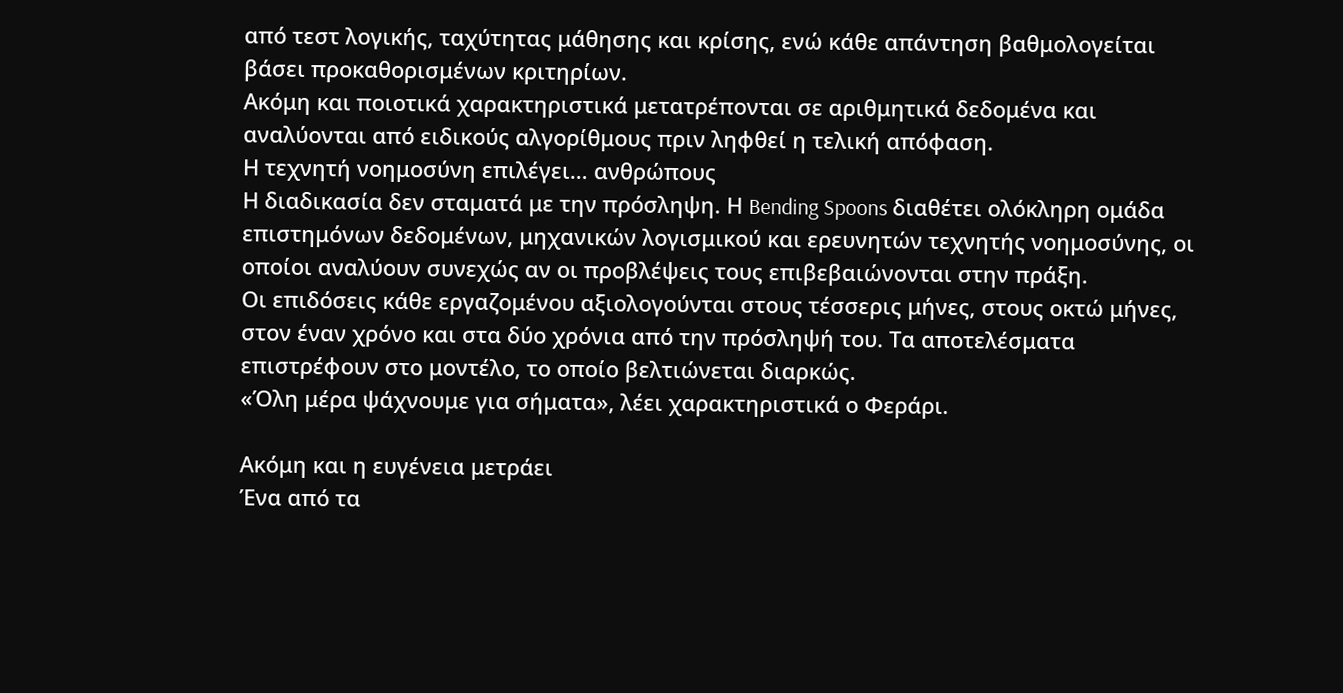από τεστ λογικής, ταχύτητας μάθησης και κρίσης, ενώ κάθε απάντηση βαθμολογείται βάσει προκαθορισμένων κριτηρίων.
Ακόμη και ποιοτικά χαρακτηριστικά μετατρέπονται σε αριθμητικά δεδομένα και αναλύονται από ειδικούς αλγορίθμους πριν ληφθεί η τελική απόφαση.
Η τεχνητή νοημοσύνη επιλέγει… ανθρώπους
Η διαδικασία δεν σταματά με την πρόσληψη. Η Bending Spoons διαθέτει ολόκληρη ομάδα επιστημόνων δεδομένων, μηχανικών λογισμικού και ερευνητών τεχνητής νοημοσύνης, οι οποίοι αναλύουν συνεχώς αν οι προβλέψεις τους επιβεβαιώνονται στην πράξη.
Οι επιδόσεις κάθε εργαζομένου αξιολογούνται στους τέσσερις μήνες, στους οκτώ μήνες, στον έναν χρόνο και στα δύο χρόνια από την πρόσληψή του. Τα αποτελέσματα επιστρέφουν στο μοντέλο, το οποίο βελτιώνεται διαρκώς.
«Όλη μέρα ψάχνουμε για σήματα», λέει χαρακτηριστικά ο Φεράρι.

Ακόμη και η ευγένεια μετράει
Ένα από τα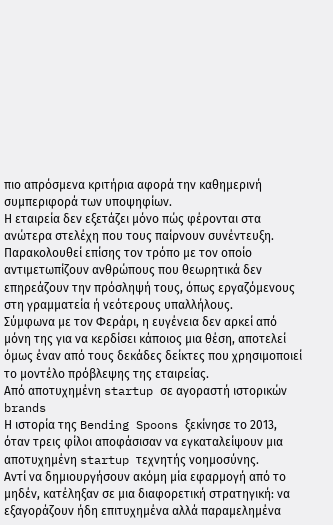πιο απρόσμενα κριτήρια αφορά την καθημερινή συμπεριφορά των υποψηφίων.
Η εταιρεία δεν εξετάζει μόνο πώς φέρονται στα ανώτερα στελέχη που τους παίρνουν συνέντευξη.
Παρακολουθεί επίσης τον τρόπο με τον οποίο αντιμετωπίζουν ανθρώπους που θεωρητικά δεν επηρεάζουν την πρόσληψή τους, όπως εργαζόμενους στη γραμματεία ή νεότερους υπαλλήλους.
Σύμφωνα με τον Φεράρι, η ευγένεια δεν αρκεί από μόνη της για να κερδίσει κάποιος μια θέση, αποτελεί όμως έναν από τους δεκάδες δείκτες που χρησιμοποιεί το μοντέλο πρόβλεψης της εταιρείας.
Από αποτυχημένη startup σε αγοραστή ιστορικών brands
Η ιστορία της Bending Spoons ξεκίνησε το 2013, όταν τρεις φίλοι αποφάσισαν να εγκαταλείψουν μια αποτυχημένη startup τεχνητής νοημοσύνης.
Αντί να δημιουργήσουν ακόμη μία εφαρμογή από το μηδέν, κατέληξαν σε μια διαφορετική στρατηγική: να εξαγοράζουν ήδη επιτυχημένα αλλά παραμελημένα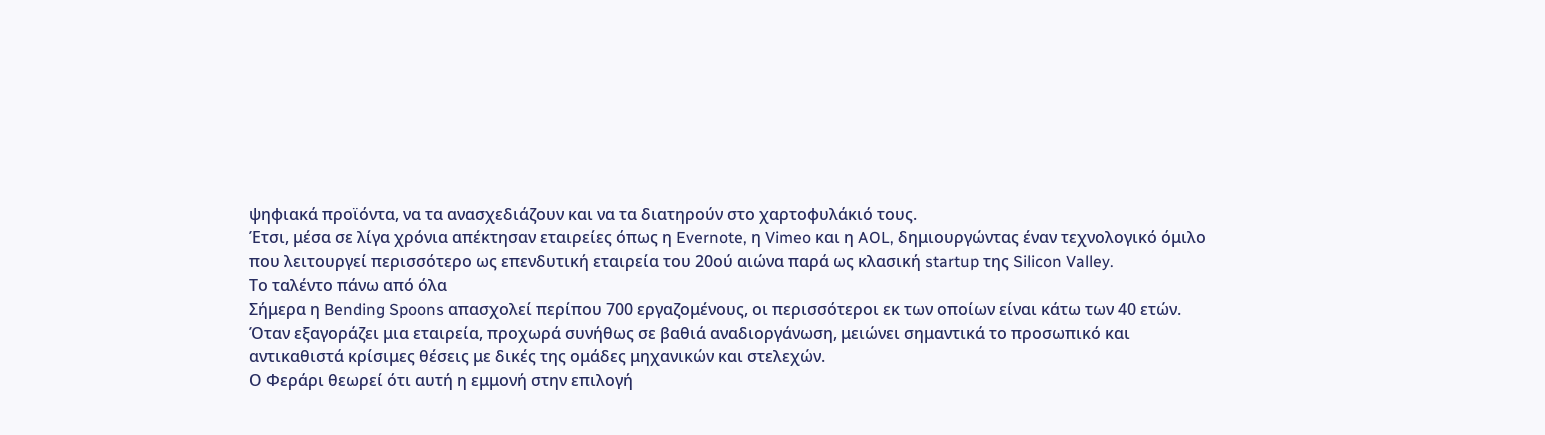ψηφιακά προϊόντα, να τα ανασχεδιάζουν και να τα διατηρούν στο χαρτοφυλάκιό τους.
Έτσι, μέσα σε λίγα χρόνια απέκτησαν εταιρείες όπως η Evernote, η Vimeo και η AOL, δημιουργώντας έναν τεχνολογικό όμιλο που λειτουργεί περισσότερο ως επενδυτική εταιρεία του 20ού αιώνα παρά ως κλασική startup της Silicon Valley.
Το ταλέντο πάνω από όλα
Σήμερα η Bending Spoons απασχολεί περίπου 700 εργαζομένους, οι περισσότεροι εκ των οποίων είναι κάτω των 40 ετών.
Όταν εξαγοράζει μια εταιρεία, προχωρά συνήθως σε βαθιά αναδιοργάνωση, μειώνει σημαντικά το προσωπικό και αντικαθιστά κρίσιμες θέσεις με δικές της ομάδες μηχανικών και στελεχών.
Ο Φεράρι θεωρεί ότι αυτή η εμμονή στην επιλογή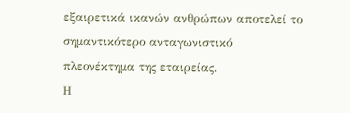εξαιρετικά ικανών ανθρώπων αποτελεί το σημαντικότερο ανταγωνιστικό πλεονέκτημα της εταιρείας.
Η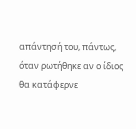απάντησή του, πάντως, όταν ρωτήθηκε αν ο ίδιος θα κατάφερνε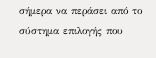σήμερα να περάσει από το σύστημα επιλογής που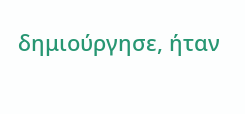δημιούργησε, ήταν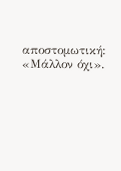αποστομωτική: «Μάλλον όχι».